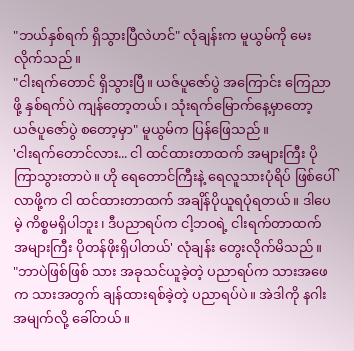"ဘယ်နှစ်ရက် ရှိသွားပြီလဲဟင်" လုံချန်းက မူယွမ်ကို မေးလိုက်သည်။
"ငါးရက်တောင် ရှိသွားပြီ။ ယဇ်ပူဇော်ပွဲ အကြောင်း ကြေညာဖို့ နှစ်ရက်ပဲ ကျန်တော့တယ်၊ သုံးရက်မြောက်နေ့မှာတော့ ယဇ်ပူဇော်ပွဲ စတော့မှာ" မူယွမ်က ပြန်ဖြေသည်။
'ငါးရက်တောင်လား... ငါ ထင်ထားတာထက် အများကြီး ပိုကြာသွားတာပဲ။ ဟို ရေတောင်ကြီးနဲ့ ရေလူသားပုံရိပ် ဖြစ်ပေါ်လာဖို့က ငါ ထင်ထားတာထက် အချိန်ပိုယူရပုံရတယ်။ ဒါပေမဲ့ ကိစ္စမရှိပါဘူး၊ ဒီပညာရပ်က ငါ့ဘဝရဲ့ ငါးရက်တာထက် အများကြီး ပိုတန်ဖိုးရှိပါတယ်' လုံချန်း တွေးလိုက်မိသည်။
"ဘာပဲဖြစ်ဖြစ် သား အခုသင်ယူခဲ့တဲ့ ပညာရပ်က သားအဖေက သားအတွက် ချန်ထားရစ်ခဲ့တဲ့ ပညာရပ်ပဲ။ အဲဒါကို နဂါးအမျက်လို့ ခေါ်တယ်။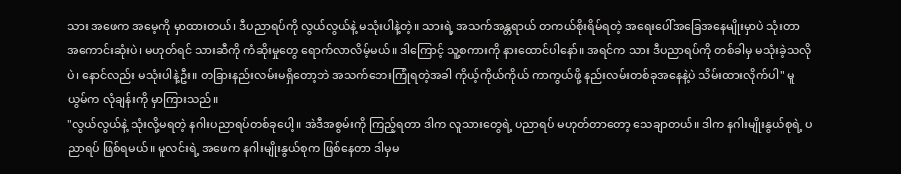သား အဖေက အမေ့ကို မှာထားတယ်၊ ဒီပညာရပ်ကို လွယ်လွယ်နဲ့ မသုံးပါနဲ့တဲ့။ သားရဲ့ အသက်အန္တရာယ် တကယ်စိုးရိမ်ရတဲ့ အရေးပေါ်အခြေအနေမျိုးမှာပဲ သုံးတာ အကောင်းဆုံးပဲ၊ မဟုတ်ရင် သားဆီကို ကံဆိုးမှုတွေ ရောက်လာလိမ့်မယ်။ ဒါကြောင့် သူ့စကားကို နားထောင်ပါနော်။ အရင်က သား ဒီပညာရပ်ကို တစ်ခါမှ မသုံးခဲ့သလိုပဲ၊ နောင်လည်း မသုံးပါနဲ့ဦး။ တခြားနည်းလမ်းမရှိတော့ဘဲ အသက်ဘေးကြုံရတဲ့အခါ ကိုယ့်ကိုယ်ကိုယ် ကာကွယ်ဖို့ နည်းလမ်းတစ်ခုအနေနဲ့ပဲ သိမ်းထားလိုက်ပါ" မူယွမ်က လုံချန်းကို မှာကြားသည်။
"လွယ်လွယ်နဲ့ သုံးလို့မရတဲ့ နဂါးပညာရပ်တစ်ခုပေါ့။ အဲဒီအစွမ်းကို ကြည့်ရတာ ဒါက လူသားတွေရဲ့ ပညာရပ် မဟုတ်တာတော့ သေချာတယ်။ ဒါက နဂါးမျိုးနွယ်စုရဲ့ ပညာရပ် ဖြစ်ရမယ်။ မူလင်းရဲ့ အဖေက နဂါးမျိုးနွယ်စုက ဖြစ်နေတာ ဒါမှမ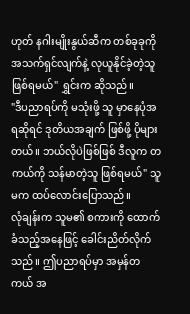ဟုတ် နဂါးမျိုးနွယ်ဆီက တစ်ခုခုကို အသက်ရှင်လျက်နဲ့ လုယူနိုင်ခဲ့တဲ့သူ ဖြစ်ရမယ်" ရွှင်းက ဆိုသည်။
"ဒီပညာရပ်ကို မသုံးဖို့ သူ မှာနေပုံအရဆိုရင် ဒုတိယအချက် ဖြစ်ဖို့ ပိုများတယ်။ ဘယ်လိုပဲဖြစ်ဖြစ် ဒီလူက တကယ်ကို သန်မာတဲ့သူ ဖြစ်ရမယ်" သူမက ထပ်လောင်းပြောသည်။
လုံချန်းက သူမ၏ စကားကို ထောက်ခံသည့်အနေဖြင့် ခေါင်းညိတ်လိုက်သည်။ ဤပညာရပ်မှာ အမှန်တကယ် အ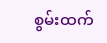စွမ်းထက်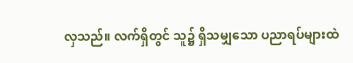လှသည်။ လက်ရှိတွင် သူ၌ ရှိသမျှသော ပညာရပ်များထဲ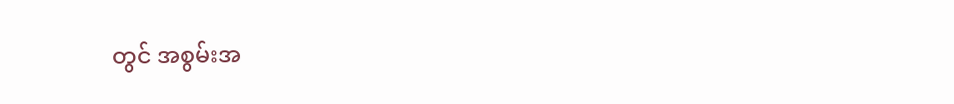တွင် အစွမ်းအ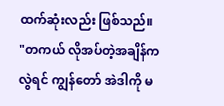ထက်ဆုံးလည်း ဖြစ်သည်။
"တကယ် လိုအပ်တဲ့အချိန်ကလွဲရင် ကျွန်တော် အဲဒါကို မ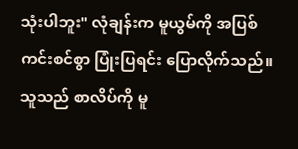သုံးပါဘူး" လုံချန်းက မူယွမ်ကို အပြစ်ကင်းစင်စွာ ပြုံးပြရင်း ပြောလိုက်သည်။
သူသည် စာလိပ်ကို မူ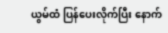ယွမ်ထံ ပြန်ပေးလိုက်ပြီး နောက်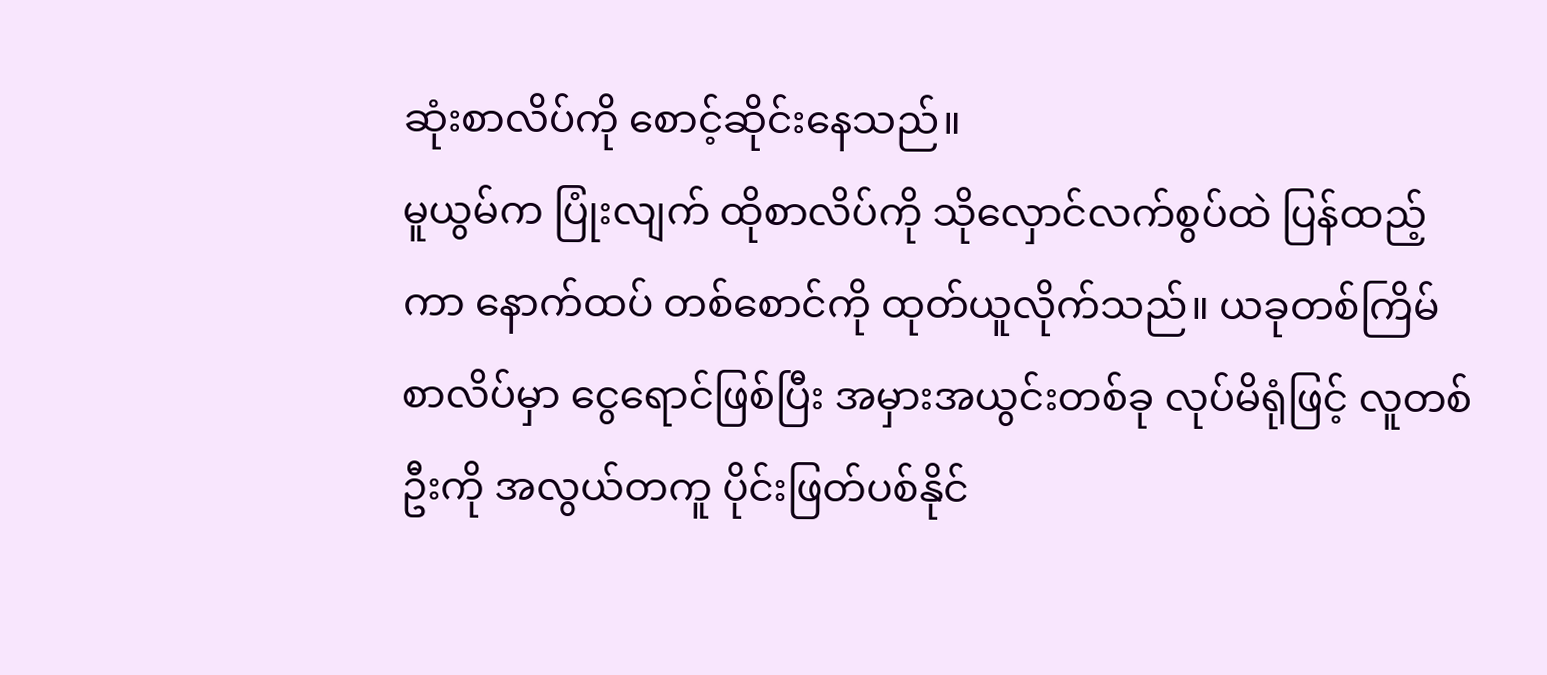ဆုံးစာလိပ်ကို စောင့်ဆိုင်းနေသည်။
မူယွမ်က ပြုံးလျက် ထိုစာလိပ်ကို သိုလှောင်လက်စွပ်ထဲ ပြန်ထည့်ကာ နောက်ထပ် တစ်စောင်ကို ထုတ်ယူလိုက်သည်။ ယခုတစ်ကြိမ် စာလိပ်မှာ ငွေရောင်ဖြစ်ပြီး အမှားအယွင်းတစ်ခု လုပ်မိရုံဖြင့် လူတစ်ဦးကို အလွယ်တကူ ပိုင်းဖြတ်ပစ်နိုင်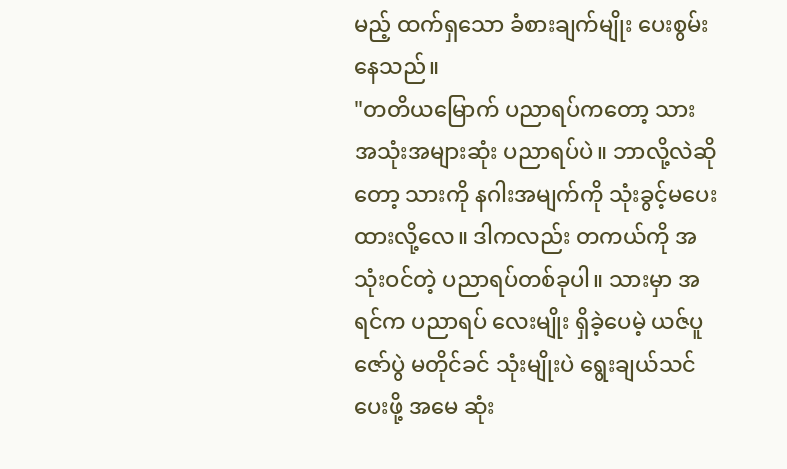မည့် ထက်ရှသော ခံစားချက်မျိုး ပေးစွမ်းနေသည်။
"တတိယမြောက် ပညာရပ်ကတော့ သား အသုံးအများဆုံး ပညာရပ်ပဲ။ ဘာလို့လဲဆိုတော့ သားကို နဂါးအမျက်ကို သုံးခွင့်မပေးထားလို့လေ။ ဒါကလည်း တကယ်ကို အသုံးဝင်တဲ့ ပညာရပ်တစ်ခုပါ။ သားမှာ အရင်က ပညာရပ် လေးမျိုး ရှိခဲ့ပေမဲ့ ယဇ်ပူဇော်ပွဲ မတိုင်ခင် သုံးမျိုးပဲ ရွေးချယ်သင်ပေးဖို့ အမေ ဆုံး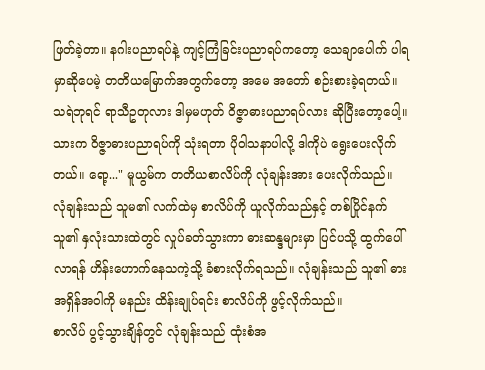ဖြတ်ခဲ့တာ။ နဂါးပညာရပ်နဲ့ ကျင့်ကြံခြင်းပညာရပ်ကတော့ သေချာပေါက် ပါရမှာဆိုပေမဲ့ တတိယမြောက်အတွက်တော့ အမေ အတော် စဉ်းစားခဲ့ရတယ်။ သရဲဘုရင် ရာသီဥတုလား ဒါမှမဟုတ် ဝိဇ္ဇာဓားပညာရပ်လား ဆိုပြီးတော့ပေါ့။ သားက ဝိဇ္ဇာဓားပညာရပ်ကို သုံးရတာ ပိုဝါသနာပါလို့ ဒါကိုပဲ ရွေးပေးလိုက်တယ်။ ရော့..." မူယွမ်က တတိယစာလိပ်ကို လုံချန်းအား ပေးလိုက်သည်။
လုံချန်းသည် သူမ၏ လက်ထဲမှ စာလိပ်ကို ယူလိုက်သည်နှင့် တစ်ပြိုင်နက် သူ၏ နှလုံးသားထဲတွင် လှုပ်ခတ်သွားကာ ဓားဆန္ဒများမှာ ပြင်ပသို့ ထွက်ပေါ်လာရန် ဟိန်းဟောက်နေသကဲ့သို့ ခံစားလိုက်ရသည်။ လုံချန်းသည် သူ၏ ဓားအရှိန်အဝါကို မနည်း ထိန်းချုပ်ရင်း စာလိပ်ကို ဖွင့်လိုက်သည်။
စာလိပ် ပွင့်သွားချိန်တွင် လုံချန်းသည် ထုံးစံအ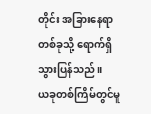တိုင်း အခြားနေရာတစ်ခုသို့ ရောက်ရှိသွားပြန်သည်။
ယခုတစ်ကြိမ်တွင်မူ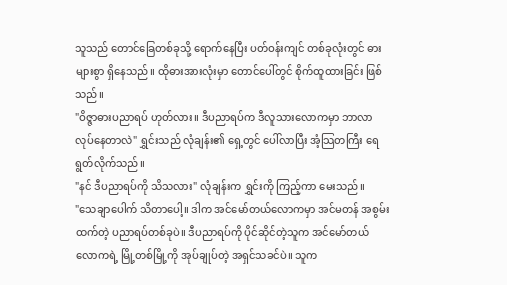သူသည် တောင်ခြေတစ်ခုသို့ ရောက်နေပြီး ပတ်ဝန်းကျင် တစ်ခုလုံးတွင် ဓားများစွာ ရှိနေသည်။ ထိုဓားအားလုံးမှာ တောင်ပေါ်တွင် စိုက်ထူထားခြင်း ဖြစ်သည်။
"ဝိဇ္ဇာဓားပညာရပ် ဟုတ်လား။ ဒီပညာရပ်က ဒီလူသားလောကမှာ ဘာလာလုပ်နေတာလဲ" ရွှင်းသည် လုံချန်း၏ ရှေ့တွင် ပေါ်လာပြီး အံ့သြတကြီး ရေရွတ်လိုက်သည်။
"နင် ဒီပညာရပ်ကို သိသလား" လုံချန်းက ရွှင်းကို ကြည့်ကာ မေးသည်။
"သေချာပေါက် သိတာပေါ့။ ဒါက အင်မော်တယ်လောကမှာ အင်မတန် အစွမ်းထက်တဲ့ ပညာရပ်တစ်ခုပဲ။ ဒီပညာရပ်ကို ပိုင်ဆိုင်တဲ့သူက အင်မော်တယ်လောကရဲ့ မြို့တစ်မြို့ကို အုပ်ချုပ်တဲ့ အရှင်သခင်ပဲ။ သူက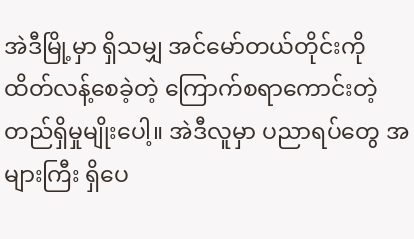အဲဒီမြို့မှာ ရှိသမျှ အင်မော်တယ်တိုင်းကို ထိတ်လန့်စေခဲ့တဲ့ ကြောက်စရာကောင်းတဲ့ တည်ရှိမှုမျိုးပေါ့။ အဲဒီလူမှာ ပညာရပ်တွေ အများကြီး ရှိပေ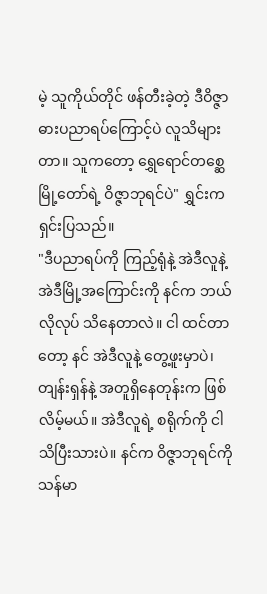မဲ့ သူကိုယ်တိုင် ဖန်တီးခဲ့တဲ့ ဒီဝိဇ္ဇာဓားပညာရပ်ကြောင့်ပဲ လူသိများတာ။ သူကတော့ ရွှေရောင်တစ္ဆေမြို့တော်ရဲ့ ဝိဇ္ဇာဘုရင်ပဲ" ရွှင်းက ရှင်းပြသည်။
"ဒီပညာရပ်ကို ကြည့်ရုံနဲ့ အဲဒီလူနဲ့ အဲဒီမြို့အကြောင်းကို နင်က ဘယ်လိုလုပ် သိနေတာလဲ။ ငါ ထင်တာတော့ နင် အဲဒီလူနဲ့ တွေ့ဖူးမှာပဲ၊ တျန်းရှန်နဲ့ အတူရှိနေတုန်းက ဖြစ်လိမ့်မယ်။ အဲဒီလူရဲ့ စရိုက်ကို ငါ သိပြီးသားပဲ။ နင်က ဝိဇ္ဇာဘုရင်ကို သန်မာ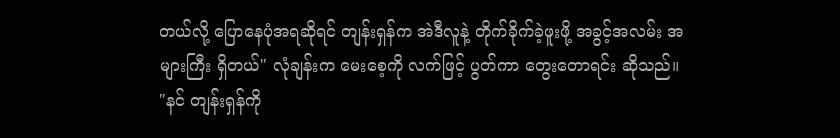တယ်လို့ ပြောနေပုံအရဆိုရင် တျန်းရှန်က အဲဒီလူနဲ့ တိုက်ခိုက်ခဲ့ဖူးဖို့ အခွင့်အလမ်း အများကြီး ရှိတယ်" လုံချန်းက မေးစေ့ကို လက်ဖြင့် ပွတ်ကာ တွေးတောရင်း ဆိုသည်။
"နင် တျန်းရှန်ကို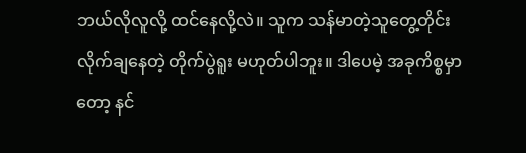ဘယ်လိုလူလို့ ထင်နေလို့လဲ။ သူက သန်မာတဲ့သူတွေ့တိုင်း လိုက်ချနေတဲ့ တိုက်ပွဲရူး မဟုတ်ပါဘူး။ ဒါပေမဲ့ အခုကိစ္စမှာတော့ နင်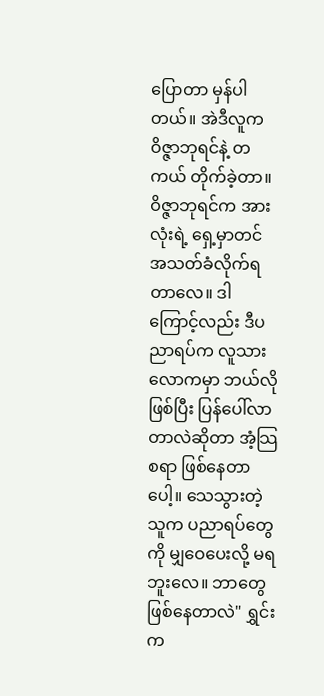ပြောတာ မှန်ပါတယ်။ အဲဒီလူက ဝိဇ္ဇာဘုရင်နဲ့ တကယ် တိုက်ခဲ့တာ။ ဝိဇ္ဇာဘုရင်က အားလုံးရဲ့ ရှေ့မှာတင် အသတ်ခံလိုက်ရတာလေ။ ဒါကြောင့်လည်း ဒီပညာရပ်က လူသားလောကမှာ ဘယ်လိုဖြစ်ပြီး ပြန်ပေါ်လာတာလဲဆိုတာ အံ့သြစရာ ဖြစ်နေတာပေါ့။ သေသွားတဲ့သူက ပညာရပ်တွေကို မျှဝေပေးလို့ မရဘူးလေ။ ဘာတွေ ဖြစ်နေတာလဲ" ရွှင်းက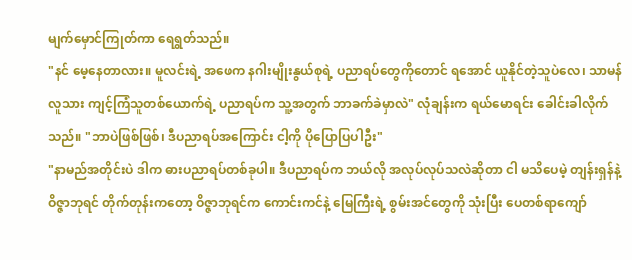မျက်မှောင်ကြုတ်ကာ ရေရွတ်သည်။
"နင် မေ့နေတာလား။ မူလင်းရဲ့ အဖေက နဂါးမျိုးနွယ်စုရဲ့ ပညာရပ်တွေကိုတောင် ရအောင် ယူနိုင်တဲ့သူပဲလေ၊ သာမန်လူသား ကျင့်ကြံသူတစ်ယောက်ရဲ့ ပညာရပ်က သူ့အတွက် ဘာခက်ခဲမှာလဲ" လုံချန်းက ရယ်မောရင်း ခေါင်းခါလိုက်သည်။ "ဘာပဲဖြစ်ဖြစ်၊ ဒီပညာရပ်အကြောင်း ငါ့ကို ပိုပြောပြပါဦး"
"နာမည်အတိုင်းပဲ ဒါက ဓားပညာရပ်တစ်ခုပါ။ ဒီပညာရပ်က ဘယ်လို အလုပ်လုပ်သလဲဆိုတာ ငါ မသိပေမဲ့ တျန်းရှန်နဲ့ ဝိဇ္ဇာဘုရင် တိုက်တုန်းကတော့ ဝိဇ္ဇာဘုရင်က ကောင်းကင်နဲ့ မြေကြီးရဲ့ စွမ်းအင်တွေကို သုံးပြီး ပေတစ်ရာကျော်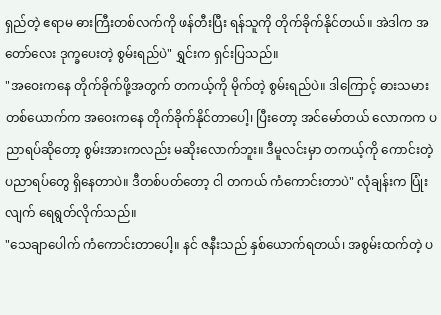ရှည်တဲ့ ဧရာမ ဓားကြီးတစ်လက်ကို ဖန်တီးပြီး ရန်သူကို တိုက်ခိုက်နိုင်တယ်။ အဲဒါက အတော်လေး ဒုက္ခပေးတဲ့ စွမ်းရည်ပဲ" ရွှင်းက ရှင်းပြသည်။
"အဝေးကနေ တိုက်ခိုက်ဖို့အတွက် တကယ့်ကို မိုက်တဲ့ စွမ်းရည်ပဲ။ ဒါကြောင့် ဓားသမားတစ်ယောက်က အဝေးကနေ တိုက်ခိုက်နိုင်တာပေါ့၊ ပြီးတော့ အင်မော်တယ် လောကက ပညာရပ်ဆိုတော့ စွမ်းအားကလည်း မဆိုးလောက်ဘူး။ ဒီမူလင်းမှာ တကယ့်ကို ကောင်းတဲ့ ပညာရပ်တွေ ရှိနေတာပဲ။ ဒီတစ်ပတ်တော့ ငါ တကယ် ကံကောင်းတာပဲ" လုံချန်းက ပြုံးလျက် ရေရွတ်လိုက်သည်။
"သေချာပေါက် ကံကောင်းတာပေါ့။ နင် ဇနီးသည် နှစ်ယောက်ရတယ်၊ အစွမ်းထက်တဲ့ ပ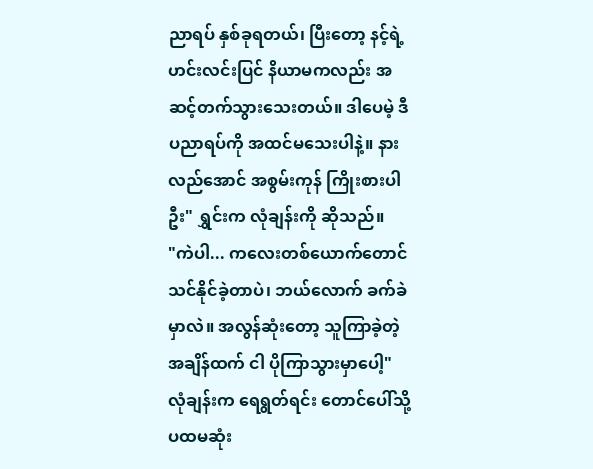ညာရပ် နှစ်ခုရတယ်၊ ပြီးတော့ နင့်ရဲ့ ဟင်းလင်းပြင် နိယာမကလည်း အဆင့်တက်သွားသေးတယ်။ ဒါပေမဲ့ ဒီပညာရပ်ကို အထင်မသေးပါနဲ့။ နားလည်အောင် အစွမ်းကုန် ကြိုးစားပါဦး" ရွှင်းက လုံချန်းကို ဆိုသည်။
"ကဲပါ... ကလေးတစ်ယောက်တောင် သင်နိုင်ခဲ့တာပဲ၊ ဘယ်လောက် ခက်ခဲမှာလဲ။ အလွန်ဆုံးတော့ သူကြာခဲ့တဲ့ အချိန်ထက် ငါ ပိုကြာသွားမှာပေါ့" လုံချန်းက ရေရွတ်ရင်း တောင်ပေါ်သို့ ပထမဆုံး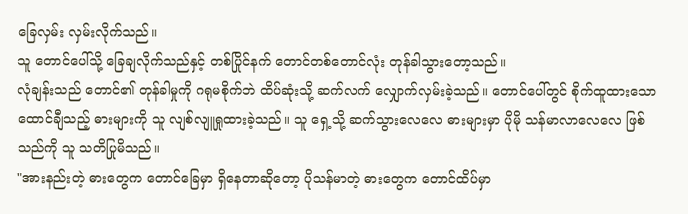ခြေလှမ်း လှမ်းလိုက်သည်။
သူ တောင်ပေါ်သို့ ခြေချလိုက်သည်နှင့် တစ်ပြိုင်နက် တောင်တစ်တောင်လုံး တုန်ခါသွားတော့သည်။
လုံချန်းသည် တောင်၏ တုန်ခါမှုကို ဂရုမစိုက်ဘဲ ထိပ်ဆုံးသို့ ဆက်လက် လျှောက်လှမ်းခဲ့သည်။ တောင်ပေါ်တွင် စိုက်ထူထားသော ထောင်ချီသည့် ဓားများကို သူ လျစ်လျူရှုထားခဲ့သည်။ သူ ရှေ့သို့ ဆက်သွားလေလေ ဓားများမှာ ပိုမို သန်မာလာလေလေ ဖြစ်သည်ကို သူ သတိပြုမိသည်။
"အားနည်းတဲ့ ဓားတွေက တောင်ခြေမှာ ရှိနေတာဆိုတော့ ပိုသန်မာတဲ့ ဓားတွေက တောင်ထိပ်မှာ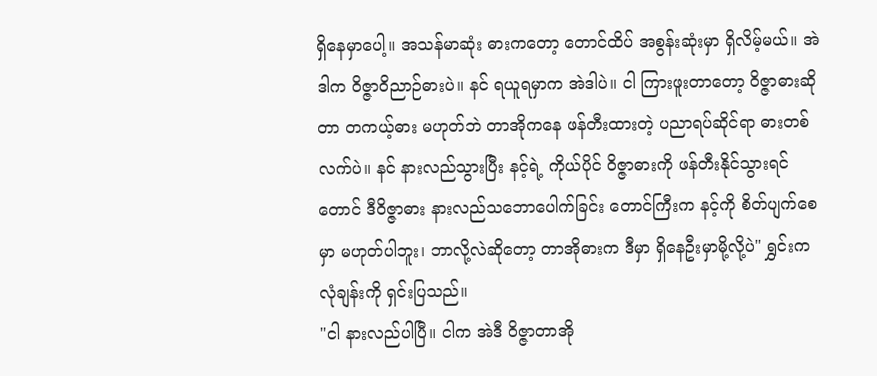ရှိနေမှာပေါ့။ အသန်မာဆုံး ဓားကတော့ တောင်ထိပ် အစွန်းဆုံးမှာ ရှိလိမ့်မယ်။ အဲဒါက ဝိဇ္ဇာဝိညာဉ်ဓားပဲ။ နင် ရယူရမှာက အဲဒါပဲ။ ငါ ကြားဖူးတာတော့ ဝိဇ္ဇာဓားဆိုတာ တကယ့်ဓား မဟုတ်ဘဲ တာအိုကနေ ဖန်တီးထားတဲ့ ပညာရပ်ဆိုင်ရာ ဓားတစ်လက်ပဲ။ နင် နားလည်သွားပြီး နင့်ရဲ့ ကိုယ်ပိုင် ဝိဇ္ဇာဓားကို ဖန်တီးနိုင်သွားရင်တောင် ဒီဝိဇ္ဇာဓား နားလည်သဘောပေါက်ခြင်း တောင်ကြီးက နင့်ကို စိတ်ပျက်စေမှာ မဟုတ်ပါဘူး၊ ဘာလို့လဲဆိုတော့ တာအိုဓားက ဒီမှာ ရှိနေဦးမှာမို့လို့ပဲ" ရွှင်းက လုံချန်းကို ရှင်းပြသည်။
"ငါ နားလည်ပါပြီ။ ငါက အဲဒီ ဝိဇ္ဇာတာအို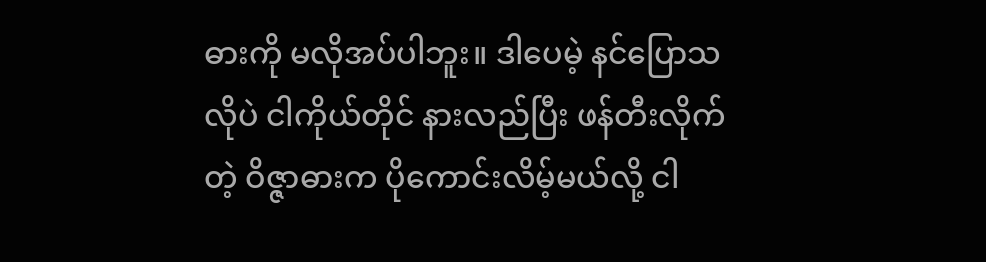ဓားကို မလိုအပ်ပါဘူး။ ဒါပေမဲ့ နင်ပြောသလိုပဲ ငါကိုယ်တိုင် နားလည်ပြီး ဖန်တီးလိုက်တဲ့ ဝိဇ္ဇာဓားက ပိုကောင်းလိမ့်မယ်လို့ ငါ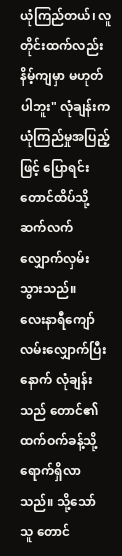ယုံကြည်တယ်၊ လူတိုင်းထက်လည်း နိမ့်ကျမှာ မဟုတ်ပါဘူး" လုံချန်းက ယုံကြည်မှုအပြည့်ဖြင့် ပြောရင်း တောင်ထိပ်သို့ ဆက်လက် လျှောက်လှမ်းသွားသည်။
လေးနာရီကျော် လမ်းလျှောက်ပြီးနောက် လုံချန်းသည် တောင်၏ ထက်ဝက်ခန့်သို့ ရောက်ရှိလာသည်။ သို့သော် သူ တောင်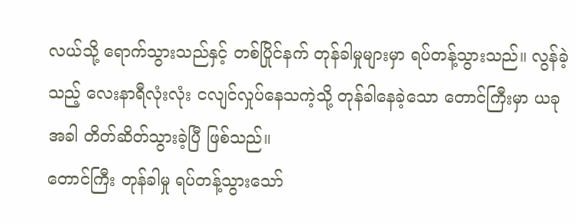လယ်သို့ ရောက်သွားသည်နှင့် တစ်ပြိုင်နက် တုန်ခါမှုများမှာ ရပ်တန့်သွားသည်။ လွန်ခဲ့သည့် လေးနာရီလုံးလုံး ငလျင်လှုပ်နေသကဲ့သို့ တုန်ခါနေခဲ့သော တောင်ကြီးမှာ ယခုအခါ တိတ်ဆိတ်သွားခဲ့ပြီ ဖြစ်သည်။
တောင်ကြီး တုန်ခါမှု ရပ်တန့်သွားသော်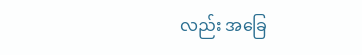လည်း အခြေ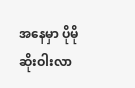အနေမှာ ပိုမို ဆိုးဝါးလာ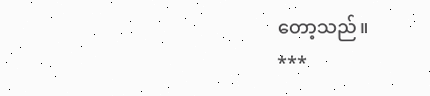တော့သည်။
***